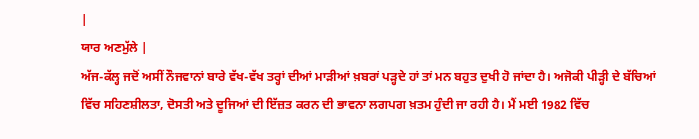|
ਯਾਰ ਅਣਮੁੱਲੇ |
ਅੱਜ-ਕੱਲ੍ਹ ਜਦੋਂ ਅਸੀਂ ਨੌਜਵਾਨਾਂ ਬਾਰੇ ਵੱਖ-ਵੱਖ ਤਰ੍ਹਾਂ ਦੀਆਂ ਮਾੜੀਆਂ ਖ਼ਬਰਾਂ ਪੜ੍ਹਦੇ ਹਾਂ ਤਾਂ ਮਨ ਬਹੁਤ ਦੁਖੀ ਹੋ ਜਾਂਦਾ ਹੈ। ਅਜੋਕੀ ਪੀੜ੍ਹੀ ਦੇ ਬੱਚਿਆਂ ਵਿੱਚ ਸਹਿਣਸ਼ੀਲਤਾ, ਦੋਸਤੀ ਅਤੇ ਦੂਜਿਆਂ ਦੀ ਇੱਜ਼ਤ ਕਰਨ ਦੀ ਭਾਵਨਾ ਲਗਪਗ ਖ਼ਤਮ ਹੁੰਦੀ ਜਾ ਰਹੀ ਹੈ। ਮੈਂ ਮਈ 1982 ਵਿੱਚ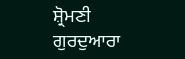ਸ਼੍ਰੋਮਣੀ ਗੁਰਦੁਆਰਾ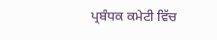ਪ੍ਰਬੰਧਕ ਕਮੇਟੀ ਵਿੱਚ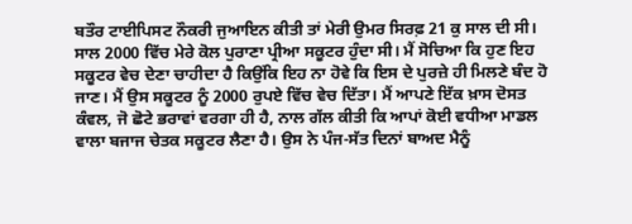ਬਤੌਰ ਟਾਈਪਿਸਟ ਨੌਕਰੀ ਜੁਆਇਨ ਕੀਤੀ ਤਾਂ ਮੇਰੀ ਉਮਰ ਸਿਰਫ਼ 21 ਕੁ ਸਾਲ ਦੀ ਸੀ। ਸਾਲ 2000 ਵਿੱਚ ਮੇਰੇ ਕੋਲ ਪੁਰਾਣਾ ਪ੍ਰੀਆ ਸਕੂਟਰ ਹੁੰਦਾ ਸੀ। ਮੈਂ ਸੋਚਿਆ ਕਿ ਹੁਣ ਇਹ ਸਕੂਟਰ ਵੇਚ ਦੇਣਾ ਚਾਹੀਦਾ ਹੈ ਕਿਉਂਕਿ ਇਹ ਨਾ ਹੋਵੇ ਕਿ ਇਸ ਦੇ ਪੁਰਜ਼ੇ ਹੀ ਮਿਲਣੇ ਬੰਦ ਹੋ ਜਾਣ। ਮੈਂ ਉਸ ਸਕੂਟਰ ਨੂੰ 2000 ਰੁਪਏ ਵਿੱਚ ਵੇਚ ਦਿੱਤਾ। ਮੈਂ ਆਪਣੇ ਇੱਕ ਖ਼ਾਸ ਦੋਸਤ ਕੰਵਲ, ਜੋ ਛੋਟੇ ਭਰਾਵਾਂ ਵਰਗਾ ਹੀ ਹੈ, ਨਾਲ ਗੱਲ ਕੀਤੀ ਕਿ ਆਪਾਂ ਕੋਈ ਵਧੀਆ ਮਾਡਲ ਵਾਲਾ ਬਜਾਜ ਚੇਤਕ ਸਕੂਟਰ ਲੈਣਾ ਹੈ। ਉਸ ਨੇ ਪੰਜ-ਸੱਤ ਦਿਨਾਂ ਬਾਅਦ ਮੈਨੂੰ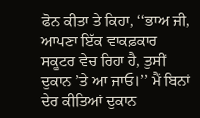ਫੋਨ ਕੀਤਾ ਤੇ ਕਿਹਾ, ‘‘ਭਾਅ ਜੀ, ਆਪਣਾ ਇੱਕ ਵਾਕਫ਼ਕਾਰ ਸਕੂਟਰ ਵੇਚ ਰਿਹਾ ਹੈ, ਤੁਸੀਂ ਦੁਕਾਨ ’ਤੇ ਆ ਜਾਓ।’’ ਮੈਂ ਬਿਨਾਂ ਦੇਰ ਕੀਤਿਆਂ ਦੁਕਾਨ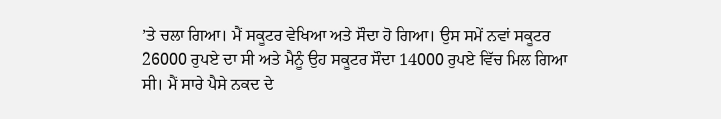’ਤੇ ਚਲਾ ਗਿਆ। ਮੈਂ ਸਕੂਟਰ ਵੇਖਿਆ ਅਤੇ ਸੌਦਾ ਹੋ ਗਿਆ। ਉਸ ਸਮੇਂ ਨਵਾਂ ਸਕੂਟਰ 26000 ਰੁਪਏ ਦਾ ਸੀ ਅਤੇ ਮੈਨੂੰ ਉਹ ਸਕੂਟਰ ਸੌਦਾ 14000 ਰੁਪਏ ਵਿੱਚ ਮਿਲ ਗਿਆ ਸੀ। ਮੈਂ ਸਾਰੇ ਪੈਸੇ ਨਕਦ ਦੇ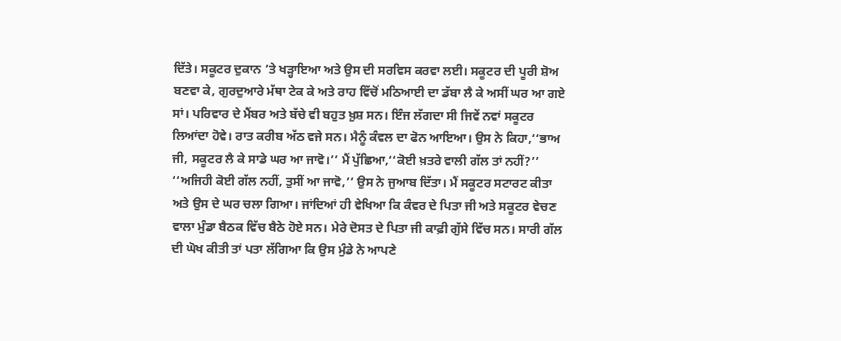ਦਿੱਤੇ। ਸਕੂਟਰ ਦੁਕਾਨ ’ਤੇ ਖੜ੍ਹਾਇਆ ਅਤੇ ਉਸ ਦੀ ਸਰਵਿਸ ਕਰਵਾ ਲਈ। ਸਕੂਟਰ ਦੀ ਪੂਰੀ ਸ਼ੋਅ ਬਣਵਾ ਕੇ, ਗੁਰਦੁਆਰੇ ਮੱਥਾ ਟੇਕ ਕੇ ਅਤੇ ਰਾਹ ਵਿੱਚੋਂ ਮਠਿਆਈ ਦਾ ਡੱਬਾ ਲੈ ਕੇ ਅਸੀਂ ਘਰ ਆ ਗਏ ਸਾਂ। ਪਰਿਵਾਰ ਦੇ ਮੈਂਬਰ ਅਤੇ ਬੱਚੇ ਵੀ ਬਹੁਤ ਖ਼ੁਸ਼ ਸਨ। ਇੰਜ ਲੱਗਦਾ ਸੀ ਜਿਵੇਂ ਨਵਾਂ ਸਕੂਟਰ ਲਿਆਂਦਾ ਹੋਵੇ। ਰਾਤ ਕਰੀਬ ਅੱਠ ਵਜੇ ਸਨ। ਮੈਨੂੰ ਕੰਵਲ ਦਾ ਫੋਨ ਆਇਆ। ਉਸ ਨੇ ਕਿਹਾ,‘‘ਭਾਅ ਜੀ, ਸਕੂਟਰ ਲੈ ਕੇ ਸਾਡੇ ਘਰ ਆ ਜਾਵੋ।’’ ਮੈਂ ਪੁੱਛਿਆ,‘‘ਕੋਈ ਖ਼ਤਰੇ ਵਾਲੀ ਗੱਲ ਤਾਂ ਨਹੀਂ?’’ ‘‘ਅਜਿਹੀ ਕੋਈ ਗੱਲ ਨਹੀਂ, ਤੁਸੀਂ ਆ ਜਾਵੋ,’’ ਉਸ ਨੇ ਜੁਆਬ ਦਿੱਤਾ। ਮੈਂ ਸਕੂਟਰ ਸਟਾਰਟ ਕੀਤਾ ਅਤੇ ਉਸ ਦੇ ਘਰ ਚਲਾ ਗਿਆ। ਜਾਂਦਿਆਂ ਹੀ ਵੇਖਿਆ ਕਿ ਕੰਵਰ ਦੇ ਪਿਤਾ ਜੀ ਅਤੇ ਸਕੂਟਰ ਵੇਚਣ ਵਾਲਾ ਮੁੰਡਾ ਬੈਠਕ ਵਿੱਚ ਬੈਠੇ ਹੋਏ ਸਨ। ਮੇਰੇ ਦੋਸਤ ਦੇ ਪਿਤਾ ਜੀ ਕਾਫ਼ੀ ਗੁੱਸੇ ਵਿੱਚ ਸਨ। ਸਾਰੀ ਗੱਲ ਦੀ ਘੋਖ ਕੀਤੀ ਤਾਂ ਪਤਾ ਲੱਗਿਆ ਕਿ ਉਸ ਮੁੰਡੇ ਨੇ ਆਪਣੇ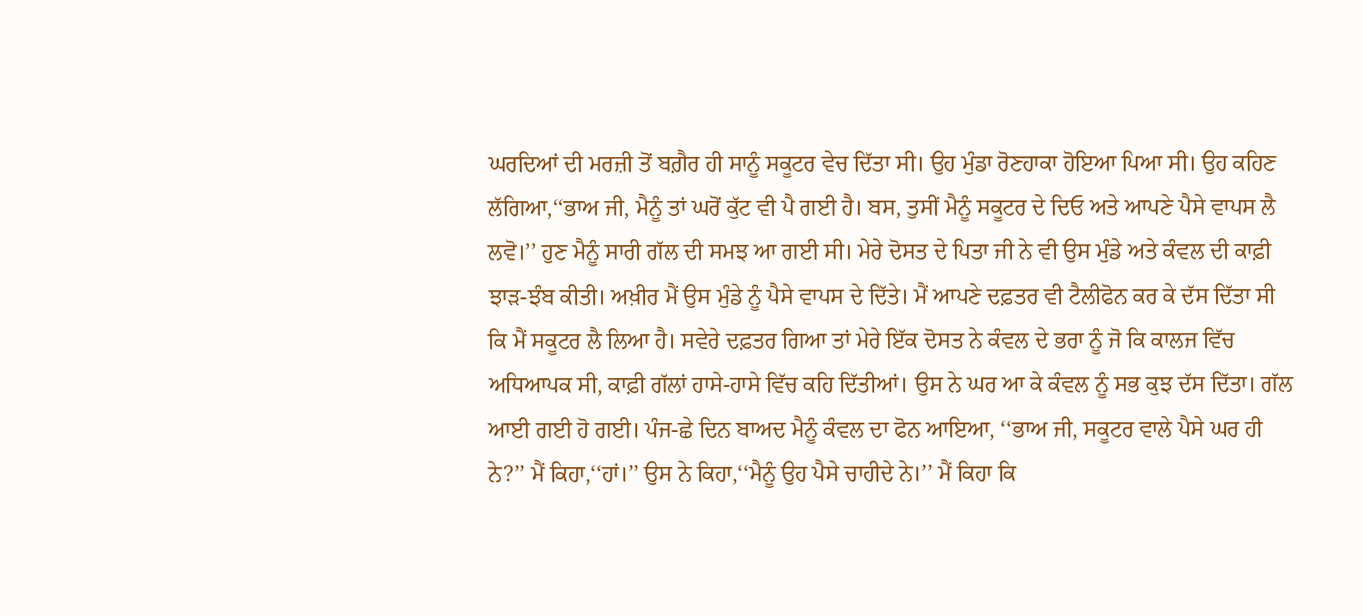ਘਰਦਿਆਂ ਦੀ ਮਰਜ਼ੀ ਤੋਂ ਬਗ਼ੈਰ ਹੀ ਸਾਨੂੰ ਸਕੂਟਰ ਵੇਚ ਦਿੱਤਾ ਸੀ। ਉਹ ਮੁੰਡਾ ਰੋਣਹਾਕਾ ਹੋਇਆ ਪਿਆ ਸੀ। ਉਹ ਕਹਿਣ ਲੱਗਿਆ,‘‘ਭਾਅ ਜੀ, ਮੈਨੂੰ ਤਾਂ ਘਰੋਂ ਕੁੱਟ ਵੀ ਪੈ ਗਈ ਹੈ। ਬਸ, ਤੁਸੀਂ ਮੈਨੂੰ ਸਕੂਟਰ ਦੇ ਦਿਓ ਅਤੇ ਆਪਣੇ ਪੈਸੇ ਵਾਪਸ ਲੈ ਲਵੋ।’’ ਹੁਣ ਮੈਨੂੰ ਸਾਰੀ ਗੱਲ ਦੀ ਸਮਝ ਆ ਗਈ ਸੀ। ਮੇਰੇ ਦੋਸਤ ਦੇ ਪਿਤਾ ਜੀ ਨੇ ਵੀ ਉਸ ਮੁੰਡੇ ਅਤੇ ਕੰਵਲ ਦੀ ਕਾਫ਼ੀ ਝਾੜ-ਝੰਬ ਕੀਤੀ। ਅਖ਼ੀਰ ਮੈਂ ਉਸ ਮੁੰਡੇ ਨੂੰ ਪੈਸੇ ਵਾਪਸ ਦੇ ਦਿੱਤੇ। ਮੈਂ ਆਪਣੇ ਦਫ਼ਤਰ ਵੀ ਟੈਲੀਫੋਨ ਕਰ ਕੇ ਦੱਸ ਦਿੱਤਾ ਸੀ ਕਿ ਮੈਂ ਸਕੂਟਰ ਲੈ ਲਿਆ ਹੈ। ਸਵੇਰੇ ਦਫ਼ਤਰ ਗਿਆ ਤਾਂ ਮੇਰੇ ਇੱਕ ਦੋਸਤ ਨੇ ਕੰਵਲ ਦੇ ਭਰਾ ਨੂੰ ਜੋ ਕਿ ਕਾਲਜ ਵਿੱਚ ਅਧਿਆਪਕ ਸੀ, ਕਾਫ਼ੀ ਗੱਲਾਂ ਹਾਸੇ-ਹਾਸੇ ਵਿੱਚ ਕਹਿ ਦਿੱਤੀਆਂ। ਉਸ ਨੇ ਘਰ ਆ ਕੇ ਕੰਵਲ ਨੂੰ ਸਭ ਕੁਝ ਦੱਸ ਦਿੱਤਾ। ਗੱਲ ਆਈ ਗਈ ਹੋ ਗਈ। ਪੰਜ-ਛੇ ਦਿਨ ਬਾਅਦ ਮੈਨੂੰ ਕੰਵਲ ਦਾ ਫੋਨ ਆਇਆ, ‘‘ਭਾਅ ਜੀ, ਸਕੂਟਰ ਵਾਲੇ ਪੈਸੇ ਘਰ ਹੀ ਨੇ?’’ ਮੈਂ ਕਿਹਾ,‘‘ਹਾਂ।’’ ਉਸ ਨੇ ਕਿਹਾ,‘‘ਮੈਨੂੰ ਉਹ ਪੈਸੇ ਚਾਹੀਦੇ ਨੇ।’’ ਮੈਂ ਕਿਹਾ ਕਿ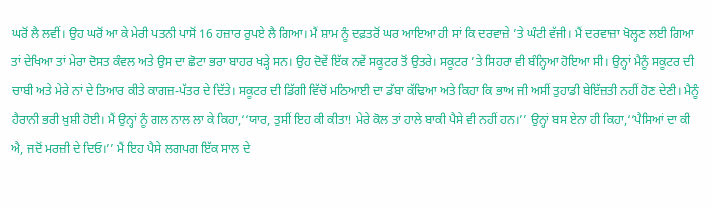ਘਰੋਂ ਲੈ ਲਵੀਂ। ਉਹ ਘਰੋਂ ਆ ਕੇ ਮੇਰੀ ਪਤਨੀ ਪਾਸੋਂ 16 ਹਜ਼ਾਰ ਰੁਪਏ ਲੈ ਗਿਆ। ਮੈਂ ਸ਼ਾਮ ਨੂੰ ਦਫ਼ਤਰੋਂ ਘਰ ਆਇਆ ਹੀ ਸਾਂ ਕਿ ਦਰਵਾਜ਼ੇ ’ਤੇ ਘੰਟੀ ਵੱਜੀ। ਮੈਂ ਦਰਵਾਜ਼ਾ ਖੋਲ੍ਹਣ ਲਈ ਗਿਆ ਤਾਂ ਦੇਖਿਆ ਤਾਂ ਮੇਰਾ ਦੋਸਤ ਕੰਵਲ ਅਤੇ ਉਸ ਦਾ ਛੋਟਾ ਭਰਾ ਬਾਹਰ ਖੜ੍ਹੇ ਸਨ। ਉਹ ਦੋਵੇਂ ਇੱਕ ਨਵੇਂ ਸਕੂਟਰ ਤੋਂ ਉਤਰੇ। ਸਕੂਟਰ ’ਤੇ ਸਿਹਰਾ ਵੀ ਬੰਨ੍ਹਿਆ ਹੋਇਆ ਸੀ। ਉਨ੍ਹਾਂ ਮੈਨੂੰ ਸਕੂਟਰ ਦੀ ਚਾਬੀ ਅਤੇ ਮੇਰੇ ਨਾਂ ਦੇ ਤਿਆਰ ਕੀਤੇ ਕਾਗਜ਼-ਪੱਤਰ ਦੇ ਦਿੱਤੇ। ਸਕੂਟਰ ਦੀ ਡਿੱਗੀ ਵਿੱਚੋਂ ਮਠਿਆਈ ਦਾ ਡੱਬਾ ਕੱਢਿਆ ਅਤੇ ਕਿਹਾ ਕਿ ਭਾਅ ਜੀ ਅਸੀਂ ਤੁਹਾਡੀ ਬੇਇੱਜ਼ਤੀ ਨਹੀਂ ਹੋਣ ਦੇਣੀ। ਮੈਨੂੰ ਹੈਰਾਨੀ ਭਰੀ ਖ਼ੁਸ਼ੀ ਹੋਈ। ਮੈਂ ਉਨ੍ਹਾਂ ਨੂੰ ਗਲ ਨਾਲ ਲਾ ਕੇ ਕਿਹਾ,‘‘ਯਾਰ, ਤੁਸੀਂ ਇਹ ਕੀ ਕੀਤਾ! ਮੇਰੇ ਕੋਲ ਤਾਂ ਹਾਲੇ ਬਾਕੀ ਪੈਸੇ ਵੀ ਨਹੀਂ ਹਨ।’’ ਉਨ੍ਹਾਂ ਬਸ ਏਨਾ ਹੀ ਕਿਹਾ,‘‘ਪੈਸਿਆਂ ਦਾ ਕੀ ਐ, ਜਦੋਂ ਮਰਜ਼ੀ ਦੇ ਦਿਓ।’’ ਮੈਂ ਇਹ ਪੈਸੇ ਲਗਪਗ ਇੱਕ ਸਾਲ ਦੇ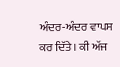ਅੰਦਰ-ਅੰਦਰ ਵਾਪਸ ਕਰ ਦਿੱਤੇ। ਕੀ ਅੱਜ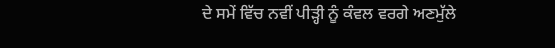ਦੇ ਸਮੇਂ ਵਿੱਚ ਨਵੀਂ ਪੀੜ੍ਹੀ ਨੂੰ ਕੰਵਲ ਵਰਗੇ ਅਣਮੁੱਲੇ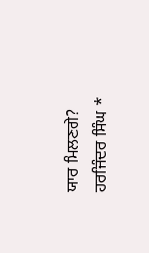ਯਾਰ ਮਿਲਣਗੇ? ਹਰਜਿੰਦਰ ਸਿੰਘ *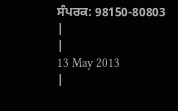ਸੰਪਰਕ: 98150-80803
|
|
13 May 2013
|